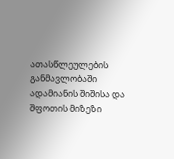ათასწლეულების განმავლობაში ადამიანის შიშისა და შფოთის მიზეზი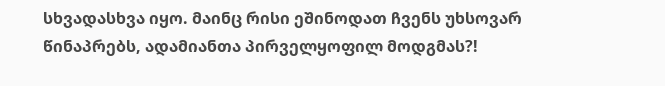სხვადასხვა იყო. მაინც რისი ეშინოდათ ჩვენს უხსოვარ წინაპრებს, ადამიანთა პირველყოფილ მოდგმას?!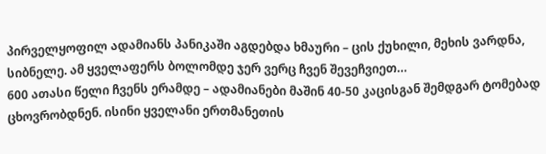პირველყოფილ ადამიანს პანიკაში აგდებდა ხმაური – ცის ქუხილი, მეხის ვარდნა, სიბნელე. ამ ყველაფერს ბოლომდე ჯერ ვერც ჩვენ შევეჩვიეთ…
600 ათასი წელი ჩვენს ერამდე – ადამიანები მაშინ 40-50 კაცისგან შემდგარ ტომებად ცხოვრობდნენ. ისინი ყველანი ერთმანეთის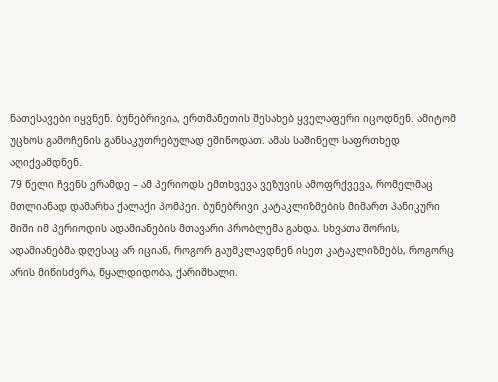ნათესავები იყვნენ. ბუნებრივია, ერთმანეთის შესახებ ყველაფერი იცოდნენ. ამიტომ უცხოს გამოჩენის განსაკუთრებულად ეშინოდათ. ამას საშინელ საფრთხედ აღიქვამდნენ.
79 წელი ჩვენს ერამდე – ამ პერიოდს ემთხვევა ვეზუვის ამოფრქვევა, რომელმაც მთლიანად დამარხა ქალაქი პომპეი. ბუნებრივი კატაკლიზმების მიმართ პანიკური შიში იმ პერიოდის ადამიანების მთავარი პრობლემა გახდა. სხვათა შორის, ადამიანებმა დღესაც არ იციან, როგორ გაუმკლავდნენ ისეთ კატაკლიზმებს, როგორც არის მიწისძვრა, წყალდიდობა, ქარიშხალი.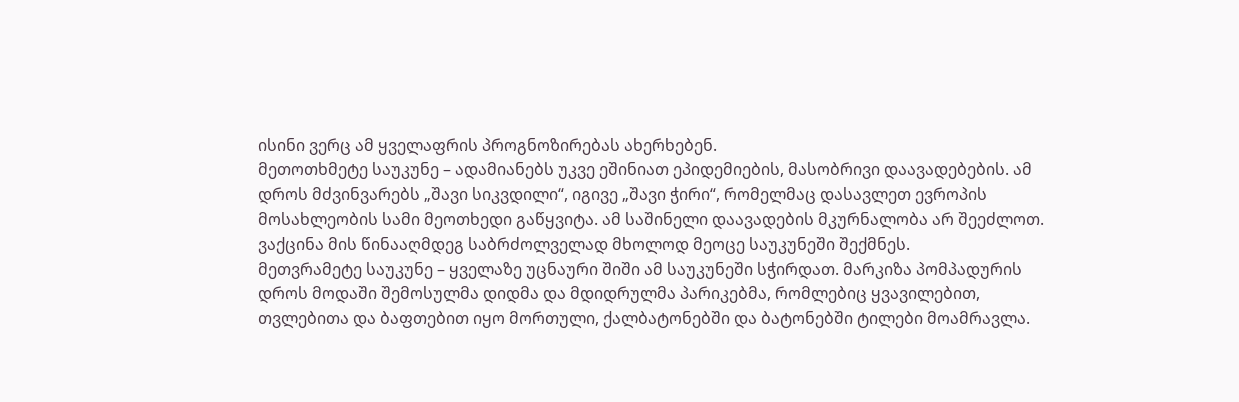ისინი ვერც ამ ყველაფრის პროგნოზირებას ახერხებენ.
მეთოთხმეტე საუკუნე – ადამიანებს უკვე ეშინიათ ეპიდემიების, მასობრივი დაავადებების. ამ დროს მძვინვარებს „შავი სიკვდილი“, იგივე „შავი ჭირი“, რომელმაც დასავლეთ ევროპის მოსახლეობის სამი მეოთხედი გაწყვიტა. ამ საშინელი დაავადების მკურნალობა არ შეეძლოთ. ვაქცინა მის წინააღმდეგ საბრძოლველად მხოლოდ მეოცე საუკუნეში შექმნეს.
მეთვრამეტე საუკუნე – ყველაზე უცნაური შიში ამ საუკუნეში სჭირდათ. მარკიზა პომპადურის დროს მოდაში შემოსულმა დიდმა და მდიდრულმა პარიკებმა, რომლებიც ყვავილებით, თვლებითა და ბაფთებით იყო მორთული, ქალბატონებში და ბატონებში ტილები მოამრავლა.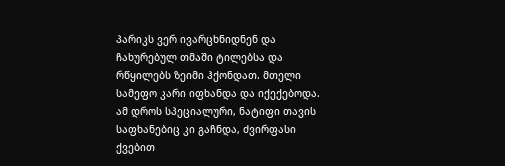პარიკს ვერ ივარცხნიდნენ და ჩახურებულ თმაში ტილებსა და რწყილებს ზეიმი ჰქონდათ. მთელი სამეფო კარი იფხანდა და იქექებოდა. ამ დროს სპეციალური, ნატიფი თავის საფხანებიც კი გაჩნდა, ძვირფასი ქვებით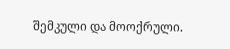შემკული და მოოქრული.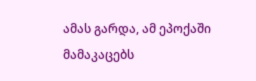ამას გარდა, ამ ეპოქაში მამაკაცებს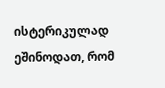ისტერიკულად ეშინოდათ, რომ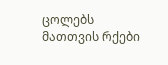ცოლებს მათთვის რქები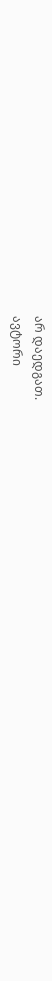არ დაედგათ.
ავტორი